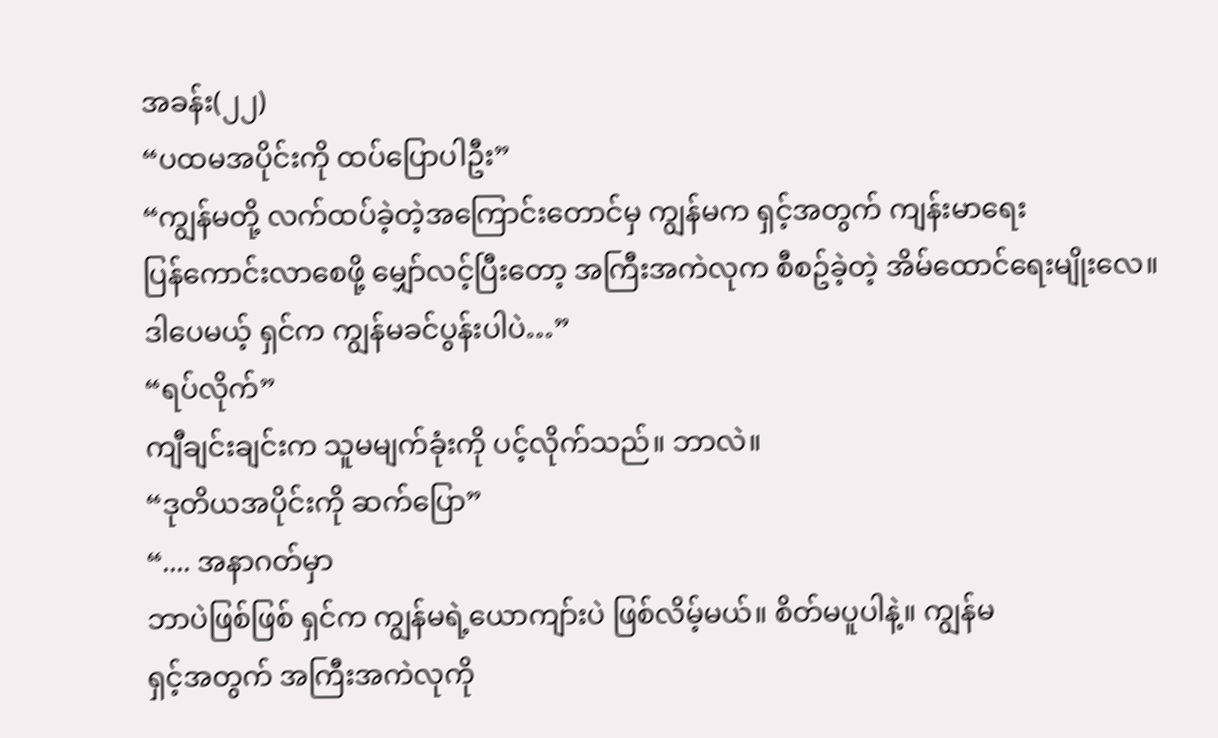အခန်း(၂၂)
“ပထမအပိုင်းကို ထပ်ပြောပါဦး”
“ကျွန်မတို့ လက်ထပ်ခဲ့တဲ့အကြောင်းတောင်မှ ကျွန်မက ရှင့်အတွက် ကျန်းမာရေး
ပြန်ကောင်းလာစေဖို့ မျှော်လင့်ပြီးတော့ အကြီးအကဲလုက စီစဥ်ခဲ့တဲ့ အိမ်ထောင်ရေးမျိုးလေ။
ဒါပေမယ့် ရှင်က ကျွန်မခင်ပွန်းပါပဲ…”
“ရပ်လိုက်”
ကျီချင်းချင်းက သူမမျက်ခုံးကို ပင့်လိုက်သည်။ ဘာလဲ။
“ဒုတိယအပိုင်းကို ဆက်ပြော”
“.... အနာဂတ်မှာ
ဘာပဲဖြစ်ဖြစ် ရှင်က ကျွန်မရဲ့ယောကျာ်းပဲ ဖြစ်လိမ့်မယ်။ စိတ်မပူပါနဲ့။ ကျွန်မ
ရှင့်အတွက် အကြီးအကဲလုကို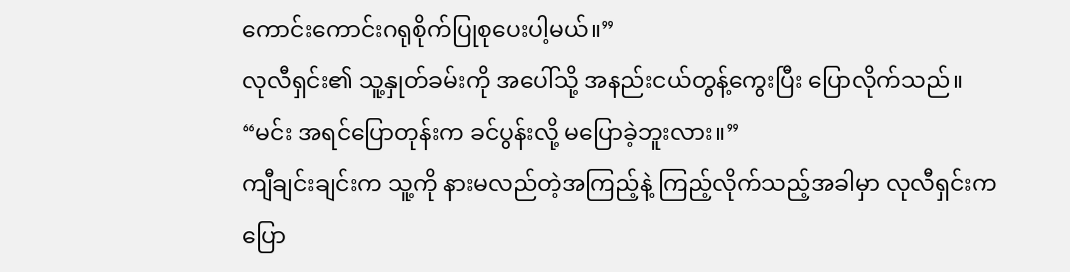ကောင်းကောင်းဂရုစိုက်ပြုစုပေးပါ့မယ်။”
လုလီရှင်း၏ သူ့နှုတ်ခမ်းကို အပေါ်သို့ အနည်းငယ်တွန့်ကွေးပြီး ပြောလိုက်သည်။
“မင်း အရင်ပြောတုန်းက ခင်ပွန်းလို့ မပြောခဲ့ဘူးလား။”
ကျီချင်းချင်းက သူ့ကို နားမလည်တဲ့အကြည့်နဲ့ ကြည့်လိုက်သည့်အခါမှာ လုလီရှင်းက
ပြော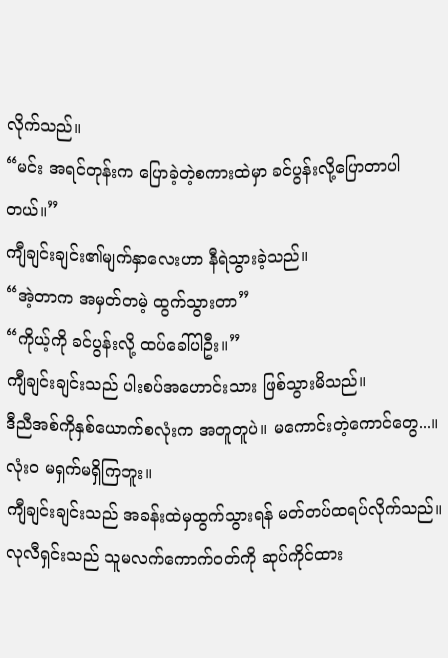လိုက်သည်။
“မင်း အရင်တုန်းက ပြောခဲ့တဲ့စကားထဲမှာ ခင်ပွန်းလို့ပြောတာပါတယ်။”
ကျီချင်းချင်း၏မျက်နှာလေးဟာ နီရဲသွားခဲ့သည်။
“အဲ့တာက အမှတ်တမဲ့ ထွက်သွားတာ”
“ကိုယ့်ကို ခင်ပွန်းလို့ ထပ်ခေါ်ပါဦး။”
ကျီချင်းချင်းသည် ပါးစပ်အဟောင်းသား ဖြစ်သွားမိသည်။
ဒီညီအစ်ကိုနှစ်ယောက်စလုံးက အတူတူပဲ။ မကောင်းတဲ့ကောင်တွေ...။
လုံးဝ မရှက်မရှိကြဘူး။
ကျီချင်းချင်းသည် အခန်းထဲမှထွက်သွားရန် မတ်တပ်ထရပ်လိုက်သည်။
လုလီရှင်းသည် သူမလက်ကောက်ဝတ်ကို ဆုပ်ကိုင်ထား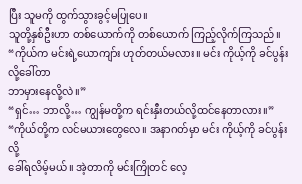ပြီး သူမကို ထွက်သွားခွင့်မပြုပေ။
သူတို့နှစ်ဦးဟာ တစ်ယောက်ကို တစ်ယောက် ကြည့်လိုက်ကြသည်။
“ကိုယ်က မင်းရဲ့ယောကျာ်း ဟုတ်တယ်မလား။ မင်း ကိုယ့်ကို ခင်ပွန်းလို့ခေါ်တာ
ဘာမှားနေလို့လဲ။”
“ရှင်… ဘာလို့… ကျွန်မတို့က ရင်းနှီးတယ်လို့ထင်နေတာလား။”
“ကိုယ်တို့က လင်မယားတွေလေ။ အနာဂတ်မှာ မင်း ကိုယ့်ကို ခင်ပွန်းလို့
ခေါ်ရလိမ့်မယ်။ အဲ့တာကို မင်းကြိုတင် လေ့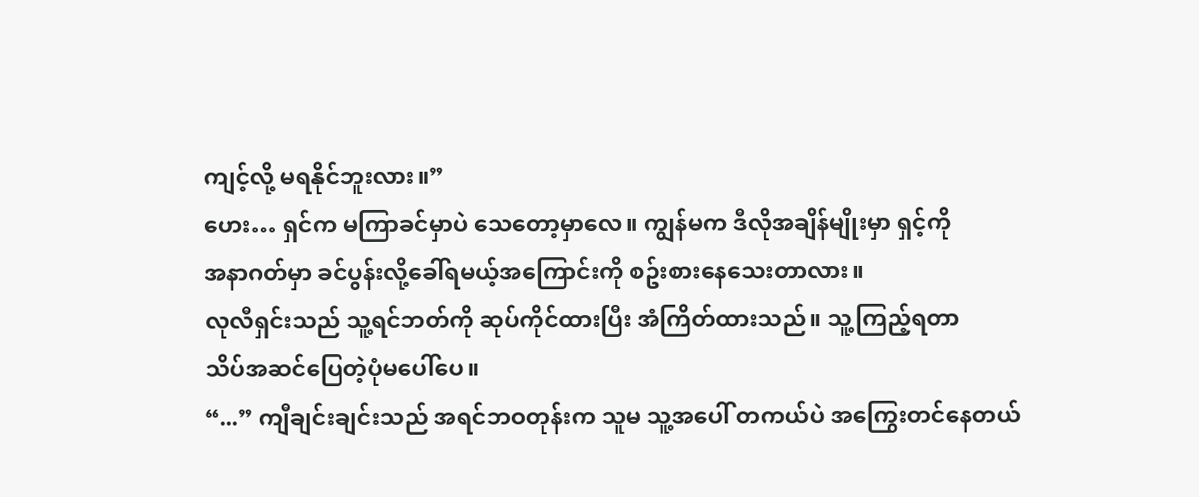ကျင့်လို့ မရနိုင်ဘူးလား။”
ဟေး… ရှင်က မကြာခင်မှာပဲ သေတော့မှာလေ။ ကျွန်မက ဒီလိုအချိန်မျိုးမှာ ရှင့်ကို
အနာဂတ်မှာ ခင်ပွန်းလို့ခေါ်ရမယ့်အကြောင်းကို စဥ်းစားနေသေးတာလား။
လုလီရှင်းသည် သူ့ရင်ဘတ်ကို ဆုပ်ကိုင်ထားပြီး အံကြိတ်ထားသည်။ သူ့ကြည့်ရတာ
သိပ်အဆင်ပြေတဲ့ပုံမပေါ်ပေ။
“...” ကျီချင်းချင်းသည် အရင်ဘဝတုန်းက သူမ သူ့အပေါ် တကယ်ပဲ အကြွေးတင်နေတယ်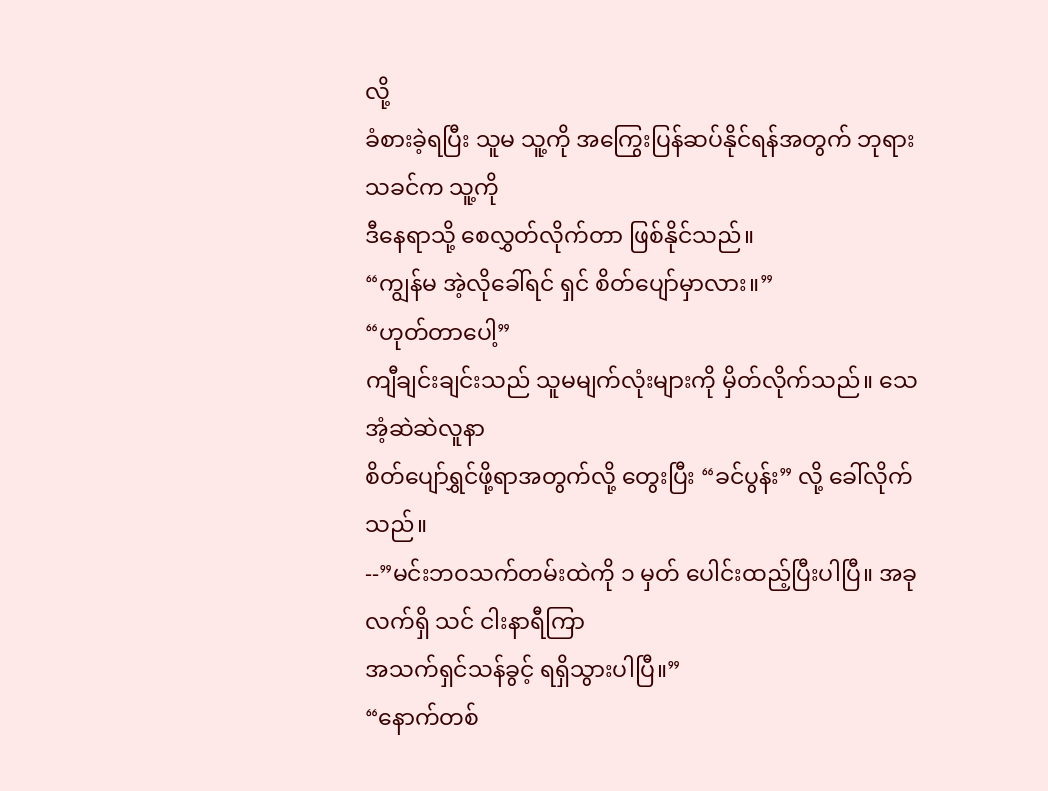လို့
ခံစားခဲ့ရပြီး သူမ သူ့ကို အကြွေးပြန်ဆပ်နိုင်ရန်အတွက် ဘုရားသခင်က သူ့ကို
ဒီနေရာသို့ စေလွှတ်လိုက်တာ ဖြစ်နိုင်သည်။
“ကျွန်မ အဲ့လိုခေါ်ရင် ရှင် စိတ်ပျော်မှာလား။”
“ဟုတ်တာပေါ့”
ကျီချင်းချင်းသည် သူမမျက်လုံးများကို မှိတ်လိုက်သည်။ သေအံ့ဆဲဆဲလူနာ
စိတ်ပျော်ရွှင်ဖို့ရာအတွက်လို့ တွေးပြီး “ခင်ပွန်း” လို့ ခေါ်လိုက်သည်။
--”မင်းဘဝသက်တမ်းထဲကို ၁ မှတ် ပေါင်းထည့်ပြီးပါပြီ။ အခုလက်ရှိ သင် ငါးနာရီကြာ
အသက်ရှင်သန်ခွင့် ရရှိသွားပါပြီ။”
“နောက်တစ်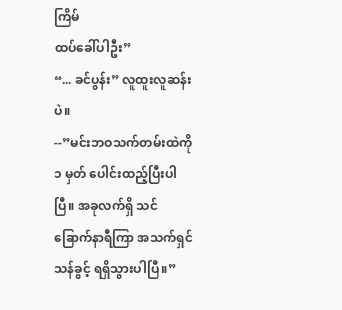ကြိမ်
ထပ်ခေါ်ပါဦး”
“... ခင်ပွန်း” လူထူးလူဆန်းပဲ။
--”မင်းဘဝသက်တမ်းထဲကို ၁ မှတ် ပေါင်းထည့်ပြီးပါပြီ။ အခုလက်ရှိ သင်
ခြောက်နာရီကြာ အသက်ရှင်သန်ခွင့် ရရှိသွားပါပြီ။”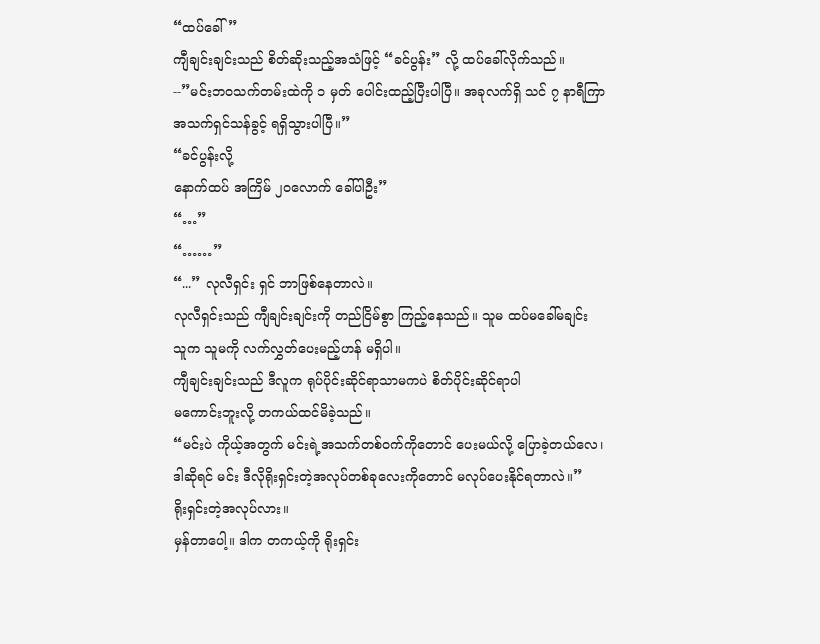“ထပ်ခေါ်”
ကျီချင်းချင်းသည် စိတ်ဆိုးသည့်အသံဖြင့် “ခင်ပွန်း” လို့ ထပ်ခေါ်လိုက်သည်။
--”မင်းဘဝသက်တမ်းထဲကို ၁ မှတ် ပေါင်းထည့်ပြီးပါပြီ။ အခုလက်ရှိ သင် ၇ နာရီကြာ
အသက်ရှင်သန်ခွင့် ရရှိသွားပါပြီ။”
“ခင်ပွန်းလို့
နောက်ထပ် အကြိမ် ၂၀လောက် ခေါ်ပါဦး”
“…”
“……”
“...” လုလီရှင်း ရှင် ဘာဖြစ်နေတာလဲ။
လုလီရှင်းသည် ကျီချင်းချင်းကို တည်ငြိမ်စွာ ကြည့်နေသည်။ သူမ ထပ်မခေါ်မချင်း
သူက သူမကို လက်လွှတ်ပေးမည့်ဟန် မရှိပါ။
ကျီချင်းချင်းသည် ဒီလူက ရုပ်ပိုင်းဆိုင်ရာသာမကပဲ စိတ်ပိုင်းဆိုင်ရာပါ
မကောင်းဘူးလို့ တကယ်ထင်မိခဲ့သည်။
“မင်းပဲ ကိုယ့်အတွက် မင်းရဲ့အသက်တစ်ဝက်ကိုတောင် ပေးမယ်လို့ ပြောခဲ့တယ်လေ၊
ဒါဆိုရင် မင်း ဒီလိုရိုးရှင်းတဲ့အလုပ်တစ်ခုလေးကိုတောင် မလုပ်ပေးနိုင်ရတာလဲ။”
ရိုးရှင်းတဲ့အလုပ်လား။
မှန်တာပေါ့။ ဒါက တကယ့်ကို ရိုးရှင်း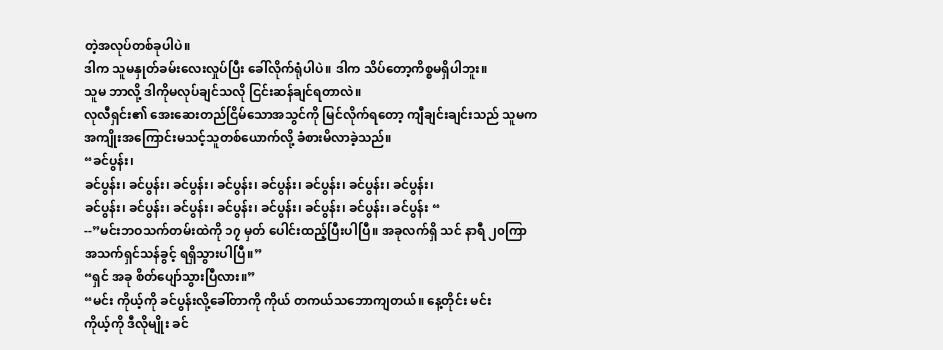တဲ့အလုပ်တစ်ခုပါပဲ။
ဒါက သူမနှုတ်ခမ်းလေးလှုပ်ပြီး ခေါ်လိုက်ရုံပါပဲ။ ဒါက သိပ်တော့ကိစ္စမရှိပါဘူး။
သူမ ဘာလို့ ဒါကိုမလုပ်ချင်သလို ငြင်းဆန်ချင်ရတာလဲ။
လုလီရှင်း၏ အေးဆေးတည်ငြိမ်သောအသွင်ကို မြင်လိုက်ရတော့ ကျီချင်းချင်းသည် သူမက
အကျိုးအကြောင်းမသင့်သူတစ်ယောက်လို့ ခံစားမိလာခဲ့သည်။
“ခင်ပွန်း၊
ခင်ပွန်း၊ ခင်ပွန်း၊ ခင်ပွန်း၊ ခင်ပွန်း၊ ခင်ပွန်း၊ ခင်ပွန်း၊ ခင်ပွန်း၊ ခင်ပွန်း၊
ခင်ပွန်း၊ ခင်ပွန်း၊ ခင်ပွန်း၊ ခင်ပွန်း၊ ခင်ပွန်း၊ ခင်ပွန်း၊ ခင်ပွန်း၊ ခင်ပွန်း “
--”မင်းဘဝသက်တမ်းထဲကို ၁၇ မှတ် ပေါင်းထည့်ပြီးပါပြီ။ အခုလက်ရှိ သင် နာရီ ၂၀ကြာ
အသက်ရှင်သန်ခွင့် ရရှိသွားပါပြီ။”
“ရှင် အခု စိတ်ပျော်သွားပြီလား။”
“မင်း ကိုယ့်ကို ခင်ပွန်းလို့ခေါ်တာကို ကိုယ် တကယ်သဘောကျတယ်။ နေ့တိုင်း မင်း
ကိုယ့်ကို ဒီလိုမျိုး ခင်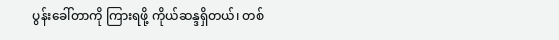ပွန်းခေါ်တာကို ကြားရဖို့ ကိုယ်ဆန္ဒရှိတယ်၊ တစ်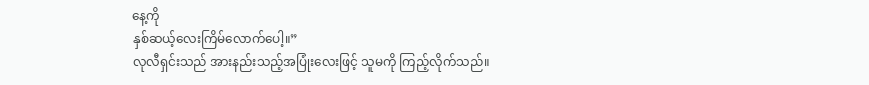နေ့ကို
နှစ်ဆယ့်လေးကြိမ်လောက်ပေါ့။”
လုလီရှင်းသည် အားနည်းသည့်အပြုံးလေးဖြင့် သူမကို ကြည့်လိုက်သည်။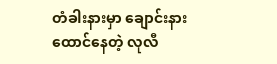တံခါးနားမှာ ချောင်းနားထောင်နေတဲ့ လုလီ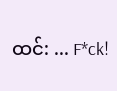ထင်: ... F*ck!